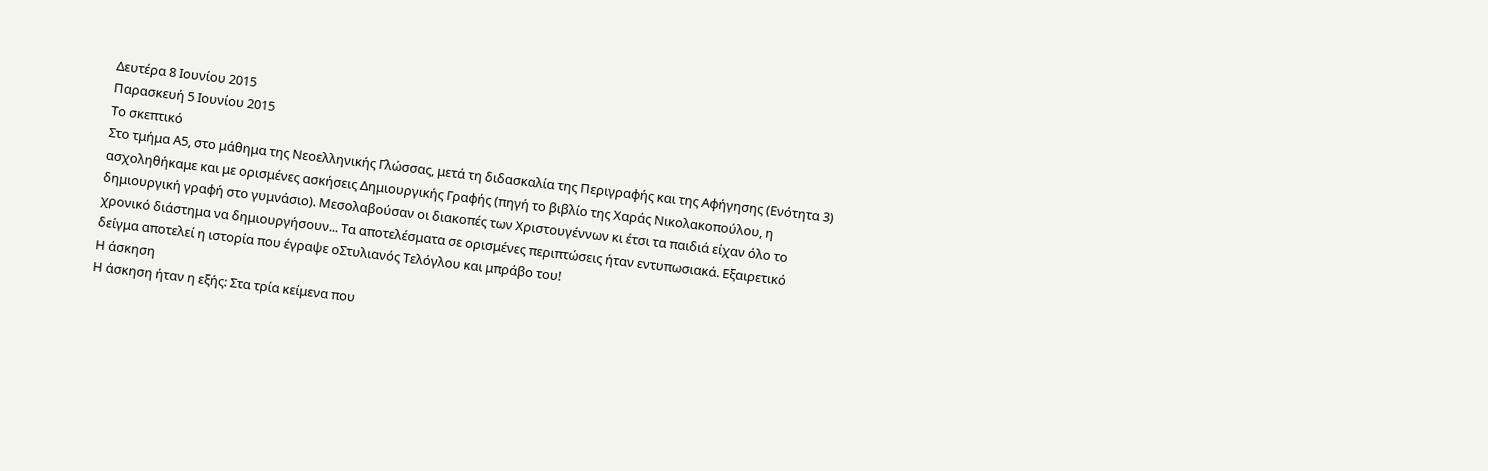Δευτέρα 8 Ιουνίου 2015
Παρασκευή 5 Ιουνίου 2015
Το σκεπτικό
Στο τμήμα Α5, στο μάθημα της Νεοελληνικής Γλώσσας, μετά τη διδασκαλία της Περιγραφής και της Αφήγησης (Ενότητα 3) ασχοληθήκαμε και με ορισμένες ασκήσεις Δημιουργικής Γραφής (πηγή το βιβλίο της Χαράς Νικολακοπούλου, η δημιουργική γραφή στο γυμνάσιο). Μεσολαβούσαν οι διακοπές των Χριστουγέννων κι έτσι τα παιδιά είχαν όλο το χρονικό διάστημα να δημιουργήσουν... Τα αποτελέσματα σε ορισμένες περιπτώσεις ήταν εντυπωσιακά. Εξαιρετικό δείγμα αποτελεί η ιστορία που έγραψε οΣτυλιανός Τελόγλου και μπράβο του!
Η άσκηση
Η άσκηση ήταν η εξής: Στα τρία κείμενα που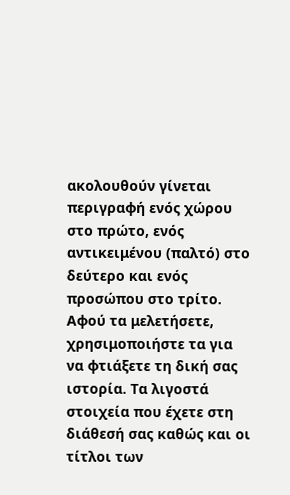ακολουθούν γίνεται περιγραφή ενός χώρου στο πρώτο, ενός αντικειμένου (παλτό) στο δεύτερο και ενός προσώπου στο τρίτο. Αφού τα μελετήσετε, χρησιμοποιήστε τα για να φτιάξετε τη δική σας ιστορία. Τα λιγοστά στοιχεία που έχετε στη διάθεσή σας καθώς και οι τίτλοι των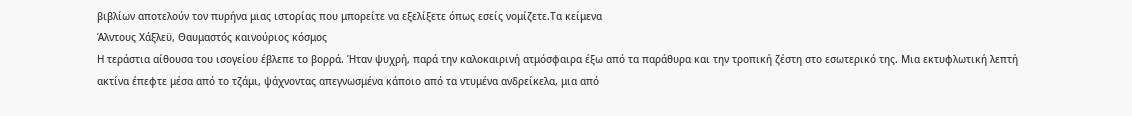βιβλίων αποτελούν τον πυρήνα μιας ιστορίας που μπορείτε να εξελίξετε όπως εσείς νομίζετε.Τα κείμενα
Άλντους Χάξλεϋ, Θαυμαστός καινούριος κόσμος
Η τεράστια αίθουσα του ισογείου έβλεπε το βορρά. Ήταν ψυχρή, παρά την καλοκαιρινή ατμόσφαιρα έξω από τα παράθυρα και την τροπική ζέστη στο εσωτερικό της. Μια εκτυφλωτική λεπτή ακτίνα έπεφτε μέσα από το τζάμι, ψάχνοντας απεγνωσμένα κάποιο από τα ντυμένα ανδρείκελα, μια από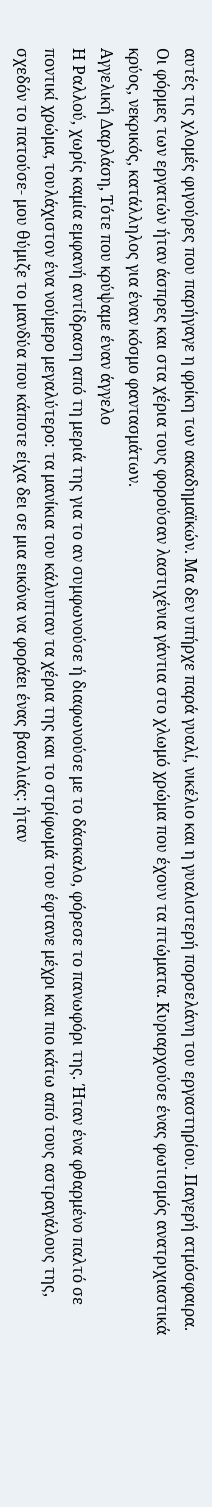αυτές τις χλομές φιγούρες που παρήγαγε η φρίκη των ακαδημαϊκών. Μα δεν υπήρχε παρά γυαλί, νικέλιο και η γυαλιστερή πορσελάνη του εργαστηρίου. Παγερή ατμόσφαιρα. Οι φόρμες των εργατών ήταν άσπρες και στα χέρια τους φορούσαν λαστιχένια γάντια στο χλωμό χρώμα που έχουν τα πτώματα. Κυριαρχούσε ένας φωτισμός ανατριχιαστικά κρύος, νεκρικός, κατάλληλος για έναν κόσμο φαντασμάτων.
Αγγελική Δαρλάση, Τότε που κρύψαμε έναν άγγελο
Η Ραλλού, χωρίς καμία εμφανή αντίδραση από τη μεριά της για το αν συμφωνούσε ή διαφωνούσε με το δάσκαλο, φόρεσε το πανωφόρι της. Ήταν ένα φθαρμένο παλτό σε ποντικί χρώμα, τουλάχιστον ένα νούμερο μεγαλύτερο: τα μανίκια του κάλυπταν τα χέρια της και το στρίφωμά του έφτανε μέχρι και πιο κάτω από τους αστραγάλους της, σχεδόν το πατούσε- μου θύμιζε το μανδύα που κάποτε είχα δει σε μια εικόνα να φοράει ένας βασιλιάς: ήταν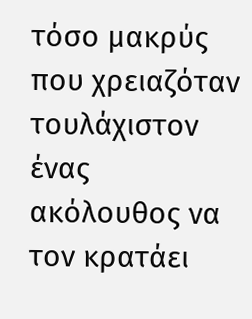τόσο μακρύς που χρειαζόταν τουλάχιστον ένας ακόλουθος να τον κρατάει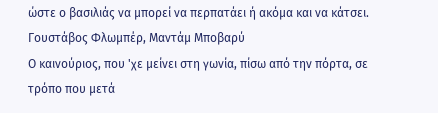ώστε ο βασιλιάς να μπορεί να περπατάει ή ακόμα και να κάτσει.
Γουστάβος Φλωμπέρ, Μαντάμ Μποβαρύ
Ο καινούριος, που 'χε μείνει στη γωνία, πίσω από την πόρτα, σε τρόπο που μετά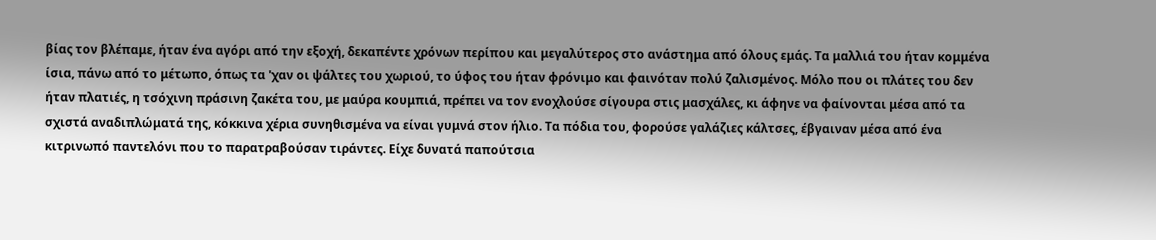βίας τον βλέπαμε, ήταν ένα αγόρι από την εξοχή, δεκαπέντε χρόνων περίπου και μεγαλύτερος στο ανάστημα από όλους εμάς. Τα μαλλιά του ήταν κομμένα ίσια, πάνω από το μέτωπο, όπως τα 'χαν οι ψάλτες του χωριού, το ύφος του ήταν φρόνιμο και φαινόταν πολύ ζαλισμένος. Μόλο που οι πλάτες του δεν ήταν πλατιές, η τσόχινη πράσινη ζακέτα του, με μαύρα κουμπιά, πρέπει να τον ενοχλούσε σίγουρα στις μασχάλες, κι άφηνε να φαίνονται μέσα από τα σχιστά αναδιπλώματά της, κόκκινα χέρια συνηθισμένα να είναι γυμνά στον ήλιο. Τα πόδια του, φορούσε γαλάζιες κάλτσες, έβγαιναν μέσα από ένα κιτρινωπό παντελόνι που το παρατραβούσαν τιράντες. Είχε δυνατά παπούτσια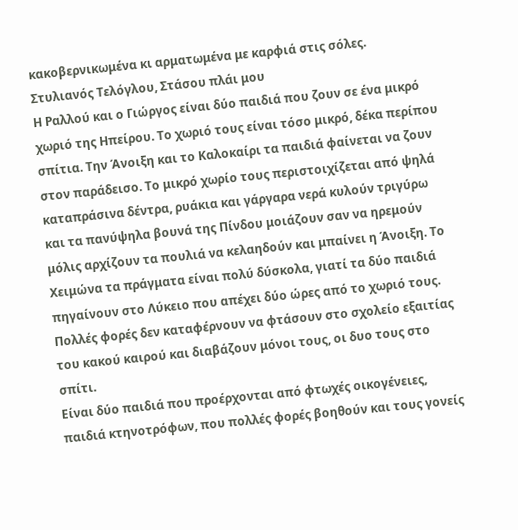κακοβερνικωμένα κι αρματωμένα με καρφιά στις σόλες.
Στυλιανός Τελόγλου, Στάσου πλάι μου
Η Ραλλού και ο Γιώργος είναι δύο παιδιά που ζουν σε ένα μικρό χωριό της Ηπείρου. Το χωριό τους είναι τόσο μικρό, δέκα περίπου σπίτια. Την Άνοιξη και το Καλοκαίρι τα παιδιά φαίνεται να ζουν στον παράδεισο. Το μικρό χωρίο τους περιστοιχίζεται από ψηλά καταπράσινα δέντρα, ρυάκια και γάργαρα νερά κυλούν τριγύρω και τα πανύψηλα βουνά της Πίνδου μοιάζουν σαν να ηρεμούν μόλις αρχίζουν τα πουλιά να κελαηδούν και μπαίνει η Άνοιξη. Το Χειμώνα τα πράγματα είναι πολύ δύσκολα, γιατί τα δύο παιδιά πηγαίνουν στο Λύκειο που απέχει δύο ώρες από το χωριό τους. Πολλές φορές δεν καταφέρνουν να φτάσουν στο σχολείο εξαιτίας του κακού καιρού και διαβάζουν μόνοι τους, οι δυο τους στο σπίτι.
Είναι δύο παιδιά που προέρχονται από φτωχές οικογένειες, παιδιά κτηνοτρόφων, που πολλές φορές βοηθούν και τους γονείς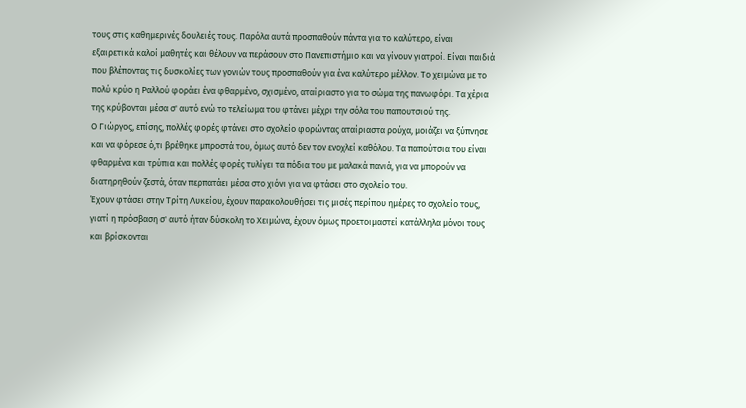τους στις καθημερινές δουλειές τους. Παρόλα αυτά προσπαθούν πάντα για το καλύτερο, είναι εξαιρετικά καλοί μαθητές και θέλουν να περάσουν στο Πανεπιστήμιο και να γίνουν γιατροί. Είναι παιδιά που βλέποντας τις δυσκολίες των γονιών τους προσπαθούν για ένα καλύτερο μέλλον. Το χειμώνα με το πολύ κρύο η Ραλλού φοράει ένα φθαρμένο, σχισμένο, αταίριαστο για το σώμα της πανωφόρι. Τα χέρια της κρύβονται μέσα σ' αυτό ενώ το τελείωμα του φτάνει μέχρι την σόλα του παπουτσιού της.
Ο Γιώργος, επίσης, πολλές φορές φτάνει στο σχολείο φορώντας αταίριαστα ρούχα, μοιάζει να ξύπνησε και να φόρεσε ό,τι βρέθηκε μπροστά του, όμως αυτό δεν τον ενοχλεί καθόλου. Τα παπούτσια του είναι φθαρμένα και τρύπια και πολλές φορές τυλίγει τα πόδια του με μαλακά πανιά, για να μπορούν να διατηρηθούν ζεστά, όταν περπατάει μέσα στο χιόνι για να φτάσει στο σχολείο του.
Έχουν φτάσει στην Τρίτη Λυκείου, έχουν παρακολουθήσει τις μισές περίπου ημέρες το σχολείο τους, γιατί η πρόσβαση σ' αυτό ήταν δύσκολη το Χειμώνα, έχουν όμως προετοιμαστεί κατάλληλα μόνοι τους και βρίσκονται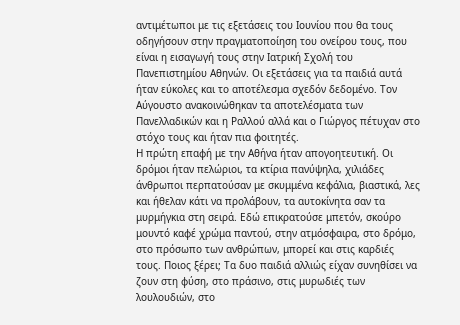αντιμέτωποι με τις εξετάσεις του Ιουνίου που θα τους οδηγήσουν στην πραγματοποίηση του ονείρου τους, που είναι η εισαγωγή τους στην Ιατρική Σχολή του Πανεπιστημίου Αθηνών. Οι εξετάσεις για τα παιδιά αυτά ήταν εύκολες και το αποτέλεσμα σχεδόν δεδομένο. Τον Αύγουστο ανακοινώθηκαν τα αποτελέσματα των Πανελλαδικών και η Ραλλού αλλά και ο Γιώργος πέτυχαν στο στόχο τους και ήταν πια φοιτητές.
Η πρώτη επαφή με την Αθήνα ήταν απογοητευτική. Οι δρόμοι ήταν πελώριοι, τα κτίρια πανύψηλα, χιλιάδες άνθρωποι περπατούσαν με σκυμμένα κεφάλια, βιαστικά, λες και ήθελαν κάτι να προλάβουν, τα αυτοκίνητα σαν τα μυρμήγκια στη σειρά. Εδώ επικρατούσε μπετόν, σκούρο μουντό καφέ χρώμα παντού, στην ατμόσφαιρα, στο δρόμο, στο πρόσωπο των ανθρώπων, μπορεί και στις καρδιές τους. Ποιος ξέρει; Τα δυο παιδιά αλλιώς είχαν συνηθίσει να ζουν στη φύση, στο πράσινο, στις μυρωδιές των λουλουδιών, στο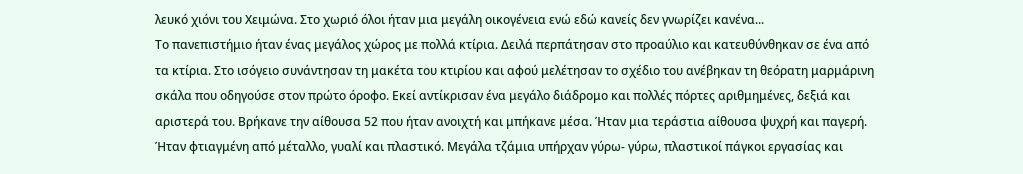λευκό χιόνι του Χειμώνα. Στο χωριό όλοι ήταν μια μεγάλη οικογένεια ενώ εδώ κανείς δεν γνωρίζει κανένα...
Το πανεπιστήμιο ήταν ένας μεγάλος χώρος με πολλά κτίρια. Δειλά περπάτησαν στο προαύλιο και κατευθύνθηκαν σε ένα από τα κτίρια. Στο ισόγειο συνάντησαν τη μακέτα του κτιρίου και αφού μελέτησαν το σχέδιο του ανέβηκαν τη θεόρατη μαρμάρινη σκάλα που οδηγούσε στον πρώτο όροφο. Εκεί αντίκρισαν ένα μεγάλο διάδρομο και πολλές πόρτες αριθμημένες, δεξιά και αριστερά του. Βρήκανε την αίθουσα 52 που ήταν ανοιχτή και μπήκανε μέσα. Ήταν μια τεράστια αίθουσα ψυχρή και παγερή. Ήταν φτιαγμένη από μέταλλο, γυαλί και πλαστικό. Μεγάλα τζάμια υπήρχαν γύρω- γύρω, πλαστικοί πάγκοι εργασίας και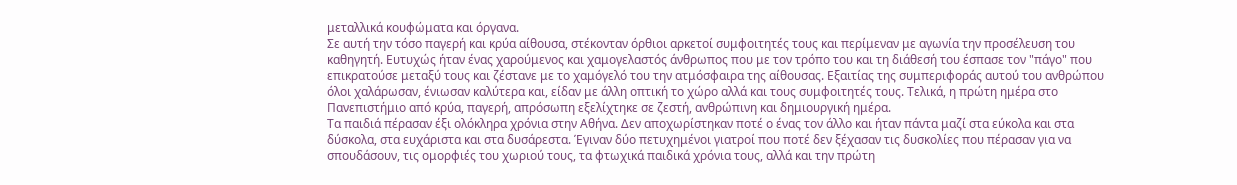μεταλλικά κουφώματα και όργανα.
Σε αυτή την τόσο παγερή και κρύα αίθουσα, στέκονταν όρθιοι αρκετοί συμφοιτητές τους και περίμεναν με αγωνία την προσέλευση του καθηγητή. Ευτυχώς ήταν ένας χαρούμενος και χαμογελαστός άνθρωπος που με τον τρόπο του και τη διάθεσή του έσπασε τον "πάγο" που επικρατούσε μεταξύ τους και ζέστανε με το χαμόγελό του την ατμόσφαιρα της αίθουσας. Εξαιτίας της συμπεριφοράς αυτού του ανθρώπου όλοι χαλάρωσαν, ένιωσαν καλύτερα και, είδαν με άλλη οπτική το χώρο αλλά και τους συμφοιτητές τους. Τελικά, η πρώτη ημέρα στο Πανεπιστήμιο από κρύα, παγερή, απρόσωπη εξελίχτηκε σε ζεστή, ανθρώπινη και δημιουργική ημέρα.
Τα παιδιά πέρασαν έξι ολόκληρα χρόνια στην Αθήνα. Δεν αποχωρίστηκαν ποτέ ο ένας τον άλλο και ήταν πάντα μαζί στα εύκολα και στα δύσκολα, στα ευχάριστα και στα δυσάρεστα. Έγιναν δύο πετυχημένοι γιατροί που ποτέ δεν ξέχασαν τις δυσκολίες που πέρασαν για να σπουδάσουν, τις ομορφιές του χωριού τους, τα φτωχικά παιδικά χρόνια τους, αλλά και την πρώτη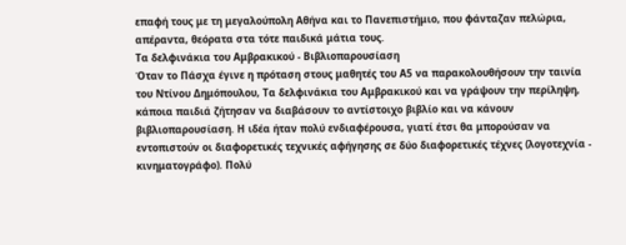επαφή τους με τη μεγαλούπολη Αθήνα και το Πανεπιστήμιο, που φάνταζαν πελώρια, απέραντα, θεόρατα στα τότε παιδικά μάτια τους.
Τα δελφινάκια του Αμβρακικού - Βιβλιοπαρουσίαση
Όταν το Πάσχα έγινε η πρόταση στους μαθητές του Α5 να παρακολουθήσουν την ταινία του Ντίνου Δημόπουλου, Τα δελφινάκια του Αμβρακικού και να γράψουν την περίληψη, κάποια παιδιά ζήτησαν να διαβάσουν το αντίστοιχο βιβλίο και να κάνουν βιβλιοπαρουσίαση. Η ιδέα ήταν πολύ ενδιαφέρουσα, γιατί έτσι θα μπορούσαν να εντοπιστούν οι διαφορετικές τεχνικές αφήγησης σε δύο διαφορετικές τέχνες (λογοτεχνία - κινηματογράφο). Πολύ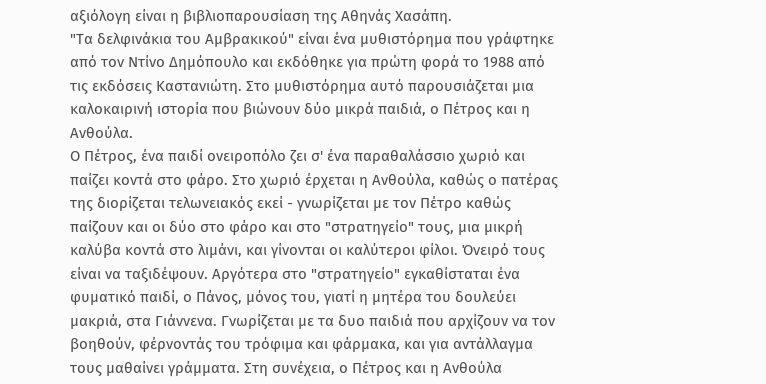αξιόλογη είναι η βιβλιοπαρουσίαση της Αθηνάς Χασάπη.
"Τα δελφινάκια του Αμβρακικού" είναι ένα μυθιστόρημα που γράφτηκε από τον Ντίνο Δημόπουλο και εκδόθηκε για πρώτη φορά το 1988 από τις εκδόσεις Καστανιώτη. Στο μυθιστόρημα αυτό παρουσιάζεται μια καλοκαιρινή ιστορία που βιώνουν δύο μικρά παιδιά, ο Πέτρος και η Ανθούλα.
Ο Πέτρος, ένα παιδί ονειροπόλο ζει σ' ένα παραθαλάσσιο χωριό και παίζει κοντά στο φάρο. Στο χωριό έρχεται η Ανθούλα, καθώς ο πατέρας της διορίζεται τελωνειακός εκεί - γνωρίζεται με τον Πέτρο καθώς παίζουν και οι δύο στο φάρο και στο "στρατηγείο" τους, μια μικρή καλύβα κοντά στο λιμάνι, και γίνονται οι καλύτεροι φίλοι. Όνειρό τους είναι να ταξιδέψουν. Αργότερα στο "στρατηγείο" εγκαθίσταται ένα φυματικό παιδί, ο Πάνος, μόνος του, γιατί η μητέρα του δουλεύει μακριά, στα Γιάννενα. Γνωρίζεται με τα δυο παιδιά που αρχίζουν να τον βοηθούν, φέρνοντάς του τρόφιμα και φάρμακα, και για αντάλλαγμα τους μαθαίνει γράμματα. Στη συνέχεια, ο Πέτρος και η Ανθούλα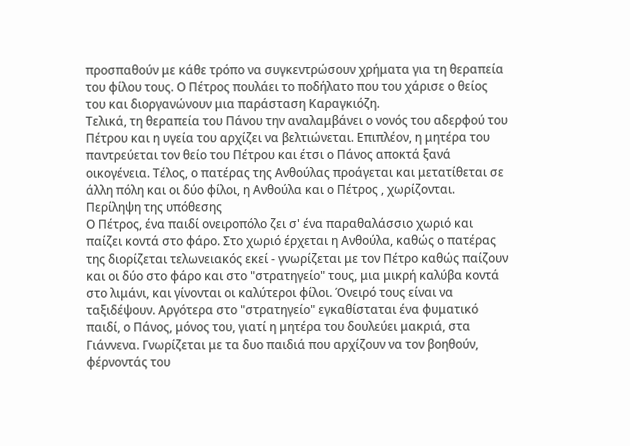προσπαθούν με κάθε τρόπο να συγκεντρώσουν χρήματα για τη θεραπεία του φίλου τους. Ο Πέτρος πουλάει το ποδήλατο που του χάρισε ο θείος του και διοργανώνουν μια παράσταση Καραγκιόζη.
Τελικά, τη θεραπεία του Πάνου την αναλαμβάνει ο νονός του αδερφού του Πέτρου και η υγεία του αρχίζει να βελτιώνεται. Επιπλέον, η μητέρα του παντρεύεται τον θείο του Πέτρου και έτσι ο Πάνος αποκτά ξανά οικογένεια. Τέλος, ο πατέρας της Ανθούλας προάγεται και μετατίθεται σε άλλη πόλη και οι δύο φίλοι, η Ανθούλα και ο Πέτρος , χωρίζονται.
Περίληψη της υπόθεσης
Ο Πέτρος, ένα παιδί ονειροπόλο ζει σ' ένα παραθαλάσσιο χωριό και παίζει κοντά στο φάρο. Στο χωριό έρχεται η Ανθούλα, καθώς ο πατέρας της διορίζεται τελωνειακός εκεί - γνωρίζεται με τον Πέτρο καθώς παίζουν και οι δύο στο φάρο και στο "στρατηγείο" τους, μια μικρή καλύβα κοντά στο λιμάνι, και γίνονται οι καλύτεροι φίλοι. Όνειρό τους είναι να ταξιδέψουν. Αργότερα στο "στρατηγείο" εγκαθίσταται ένα φυματικό παιδί, ο Πάνος, μόνος του, γιατί η μητέρα του δουλεύει μακριά, στα Γιάννενα. Γνωρίζεται με τα δυο παιδιά που αρχίζουν να τον βοηθούν, φέρνοντάς του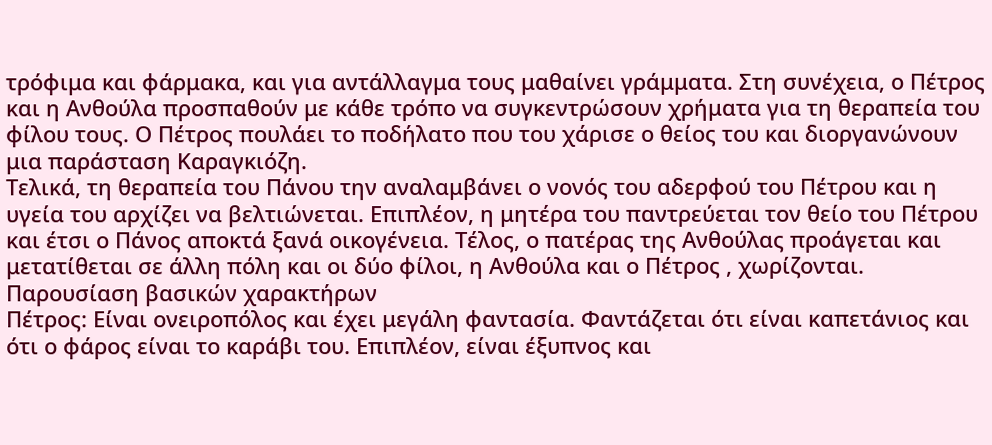τρόφιμα και φάρμακα, και για αντάλλαγμα τους μαθαίνει γράμματα. Στη συνέχεια, ο Πέτρος και η Ανθούλα προσπαθούν με κάθε τρόπο να συγκεντρώσουν χρήματα για τη θεραπεία του φίλου τους. Ο Πέτρος πουλάει το ποδήλατο που του χάρισε ο θείος του και διοργανώνουν μια παράσταση Καραγκιόζη.
Τελικά, τη θεραπεία του Πάνου την αναλαμβάνει ο νονός του αδερφού του Πέτρου και η υγεία του αρχίζει να βελτιώνεται. Επιπλέον, η μητέρα του παντρεύεται τον θείο του Πέτρου και έτσι ο Πάνος αποκτά ξανά οικογένεια. Τέλος, ο πατέρας της Ανθούλας προάγεται και μετατίθεται σε άλλη πόλη και οι δύο φίλοι, η Ανθούλα και ο Πέτρος , χωρίζονται.
Παρουσίαση βασικών χαρακτήρων
Πέτρος: Είναι ονειροπόλος και έχει μεγάλη φαντασία. Φαντάζεται ότι είναι καπετάνιος και ότι ο φάρος είναι το καράβι του. Επιπλέον, είναι έξυπνος και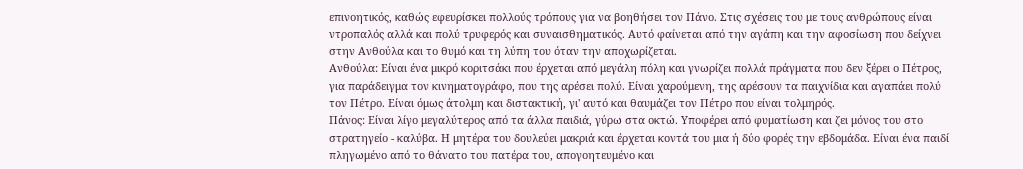επινοητικός, καθώς εφευρίσκει πολλούς τρόπους για να βοηθήσει τον Πάνο. Στις σχέσεις του με τους ανθρώπους είναι ντροπαλός αλλά και πολύ τρυφερός και συναισθηματικός. Αυτό φαίνεται από την αγάπη και την αφοσίωση που δείχνει στην Ανθούλα και το θυμό και τη λύπη του όταν την αποχωρίζεται.
Ανθούλα: Είναι ένα μικρό κοριτσάκι που έρχεται από μεγάλη πόλη και γνωρίζει πολλά πράγματα που δεν ξέρει ο Πέτρος, για παράδειγμα τον κινηματογράφο, που της αρέσει πολύ. Είναι χαρούμενη, της αρέσουν τα παιχνίδια και αγαπάει πολύ τον Πέτρο. Είναι όμως άτολμη και διστακτική, γι' αυτό και θαυμάζει τον Πέτρο που είναι τολμηρός.
Πάνος: Είναι λίγο μεγαλύτερος από τα άλλα παιδιά, γύρω στα οκτώ. Υποφέρει από φυματίωση και ζει μόνος του στο στρατηγείο - καλύβα. Η μητέρα του δουλεύει μακριά και έρχεται κοντά του μια ή δύο φορές την εβδομάδα. Είναι ένα παιδί πληγωμένο από το θάνατο του πατέρα του, απογοητευμένο και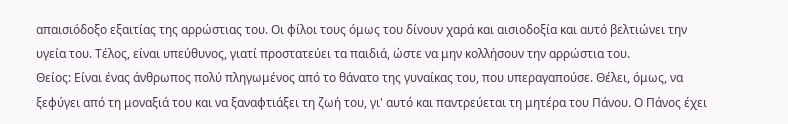απαισιόδοξο εξαιτίας της αρρώστιας του. Οι φίλοι τους όμως του δίνουν χαρά και αισιοδοξία και αυτό βελτιώνει την υγεία του. Τέλος, είναι υπεύθυνος, γιατί προστατεύει τα παιδιά, ώστε να μην κολλήσουν την αρρώστια του.
Θείος: Είναι ένας άνθρωπος πολύ πληγωμένος από το θάνατο της γυναίκας του, που υπεραγαπούσε. Θέλει, όμως, να ξεφύγει από τη μοναξιά του και να ξαναφτιάξει τη ζωή του, γι' αυτό και παντρεύεται τη μητέρα του Πάνου. Ο Πάνος έχει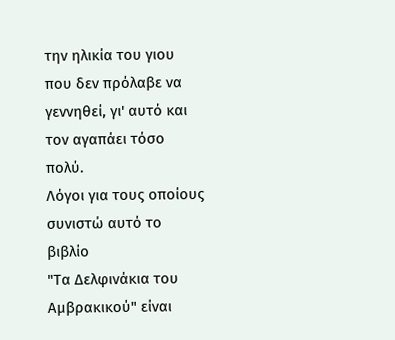την ηλικία του γιου που δεν πρόλαβε να γεννηθεί, γι' αυτό και τον αγαπάει τόσο πολύ.
Λόγοι για τους οποίους συνιστώ αυτό το βιβλίο
"Τα Δελφινάκια του Αμβρακικού" είναι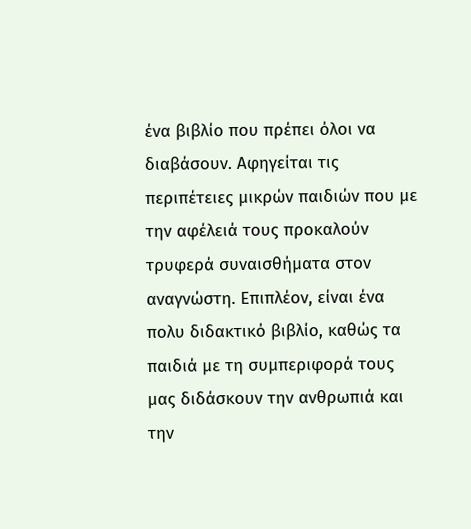ένα βιβλίο που πρέπει όλοι να διαβάσουν. Αφηγείται τις περιπέτειες μικρών παιδιών που με την αφέλειά τους προκαλούν τρυφερά συναισθήματα στον αναγνώστη. Επιπλέον, είναι ένα πολυ διδακτικό βιβλίο, καθώς τα παιδιά με τη συμπεριφορά τους μας διδάσκουν την ανθρωπιά και την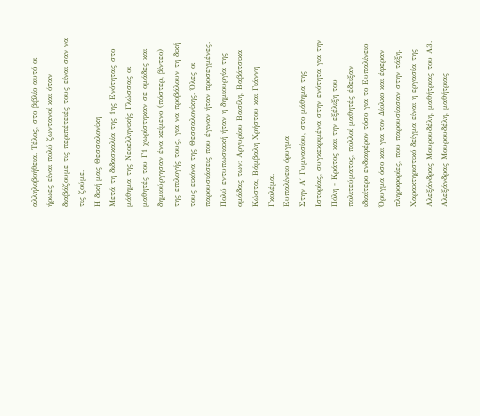αλληλοβοήθεια. Τέλος, στο βιβλίο αυτό οι ήρωες είναι πολύ ζωντανοί και όταν διαβάζουμε τις περιπέτειές τους είναι σαν να τις ζούμε.
Η δική μας Θεσσαλονίκη
Μετά τη διδασκαλία της 1ης Ενότητας στο μάθημα της Νεοελληνικής Γλώσσας οι μαθητές του Γ1 χωρίστηκαν σε ομάδες και δημιούργησαν ένα κείμενο (πόστερ, βίντεο) της επιλογής τους, για να προβάλουν τη δική τους εικόνα της Θεσσαλονίκης. Όλες οι παρουσιάσεις που έγιναν ήταν προσεγμένες. Πολύ εντυπωσιακή ήταν η δημιουργία της ομάδας των: Αργυρίου Βασίλη, Βαβάτσικα Κώστα, Βάμβαλη Χρήστου και Γιάννη Γκολέμα.
Ευπαλίνειο όρυγμα
Στην Α΄ Γυμνασίου, στο μάθημα της Ιστορίας, συγκεκριμένα στην ενότητα για την Πόλη - Κράτος και την εξέλιξη του πολιτεύματος, πολλοί μαθητές έδειξαν ιδιαίτερο ενδιαφέρον τόσο για το Ευπαλίνειο Όρυγμα όσο και για τον Δίολκο και έφεραν πληροφορίες, που παρουσίασαν στην τάξη. Χαρακτηριστικό δείγμα είναι η εργασία της
Αλεξάνδρας Μουρουδέλη, μαθήτριας του Α3.
Αλεξάνδρας Μουρουδέλη, μαθήτριας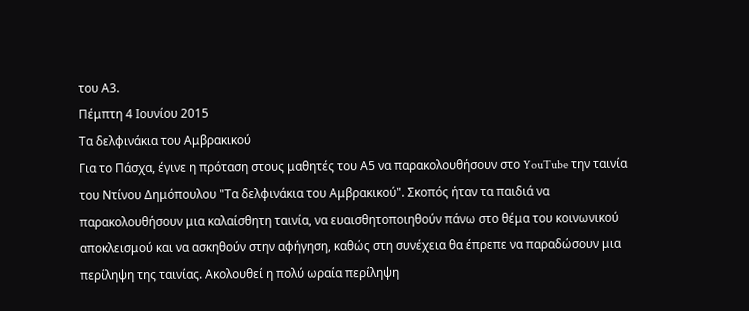του Α3.
Πέμπτη 4 Ιουνίου 2015
Τα δελφινάκια του Αμβρακικού
Για το Πάσχα, έγινε η πρόταση στους μαθητές του Α5 να παρακολουθήσουν στο YouTube την ταινία του Ντίνου Δημόπουλου "Τα δελφινάκια του Αμβρακικού". Σκοπός ήταν τα παιδιά να παρακολουθήσουν μια καλαίσθητη ταινία, να ευαισθητοποιηθούν πάνω στο θέμα του κοινωνικού αποκλεισμού και να ασκηθούν στην αφήγηση, καθώς στη συνέχεια θα έπρεπε να παραδώσουν μια περίληψη της ταινίας. Ακολουθεί η πολύ ωραία περίληψη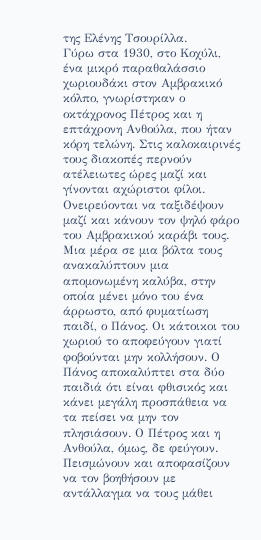της Ελένης Τσουρίλλα.
Γύρω στα 1930, στο Κοχύλι, ένα μικρό παραθαλάσσιο χωριουδάκι στον Αμβρακικό κόλπο, γνωρίστηκαν ο οκτάχρονος Πέτρος και η επτάχρονη Ανθούλα, που ήταν κόρη τελώνη. Στις καλοκαιρινές τους διακοπές περνούν ατέλειωτες ώρες μαζί και γίνονται αχώριστοι φίλοι. Ονειρεύονται να ταξιδέψουν μαζί και κάνουν τον ψηλό φάρο του Αμβρακικού καράβι τους.
Μια μέρα σε μια βόλτα τους ανακαλύπτουν μια απομονωμένη καλύβα, στην οποία μένει μόνο του ένα άρρωστο, από φυματίωση παιδί, ο Πάνος. Οι κάτοικοι του χωριού το αποφεύγουν γιατί φοβούνται μην κολλήσουν. Ο Πάνος αποκαλύπτει στα δύο παιδιά ότι είναι φθισικός και κάνει μεγάλη προσπάθεια να τα πείσει να μην τον πλησιάσουν. Ο Πέτρος και η Ανθούλα, όμως, δε φεύγουν. Πεισμώνουν και αποφασίζουν να τον βοηθήσουν με αντάλλαγμα να τους μάθει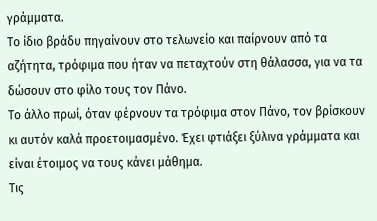γράμματα.
Το ίδιο βράδυ πηγαίνουν στο τελωνείο και παίρνουν από τα αζήτητα, τρόφιμα που ήταν να πεταχτούν στη θάλασσα, για να τα δώσουν στο φίλο τους τον Πάνο.
Το άλλο πρωί, όταν φέρνουν τα τρόφιμα στον Πάνο, τον βρίσκουν κι αυτόν καλά προετοιμασμένο. Έχει φτιάξει ξύλινα γράμματα και είναι έτοιμος να τους κάνει μάθημα.
Τις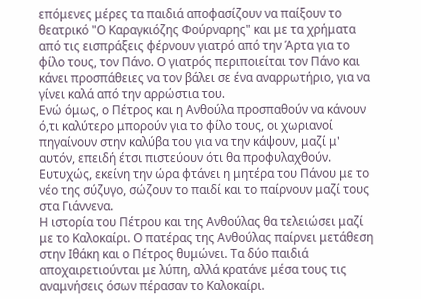επόμενες μέρες τα παιδιά αποφασίζουν να παίξουν το θεατρικό "Ο Καραγκιόζης Φούρναρης" και με τα χρήματα από τις εισπράξεις φέρνουν γιατρό από την Άρτα για το φίλο τους, τον Πάνο. Ο γιατρός περιποιείται τον Πάνο και κάνει προσπάθειες να τον βάλει σε ένα αναρρωτήριο, για να γίνει καλά από την αρρώστια του.
Ενώ όμως, ο Πέτρος και η Ανθούλα προσπαθούν να κάνουν ό,τι καλύτερο μπορούν για το φίλο τους, οι χωριανοί πηγαίνουν στην καλύβα του για να την κάψουν, μαζί μ' αυτόν, επειδή έτσι πιστεύουν ότι θα προφυλαχθούν. Ευτυχώς, εκείνη την ώρα φτάνει η μητέρα του Πάνου με το νέο της σύζυγο, σώζουν το παιδί και το παίρνουν μαζί τους στα Γιάννενα.
Η ιστορία του Πέτρου και της Ανθούλας θα τελειώσει μαζί με το Καλοκαίρι. Ο πατέρας της Ανθούλας παίρνει μετάθεση στην Ιθάκη και ο Πέτρος θυμώνει. Τα δύο παιδιά αποχαιρετιούνται με λύπη, αλλά κρατάνε μέσα τους τις αναμνήσεις όσων πέρασαν το Καλοκαίρι.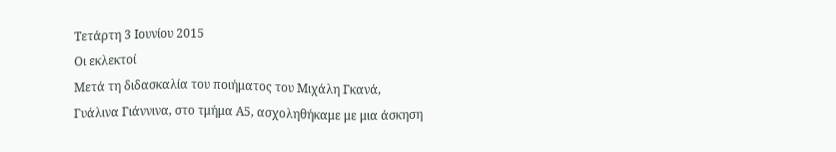Τετάρτη 3 Ιουνίου 2015
Οι εκλεκτοί
Μετά τη διδασκαλία του ποιήματος του Μιχάλη Γκανά, Γυάλινα Γιάννινα, στο τμήμα Α5, ασχοληθήκαμε με μια άσκηση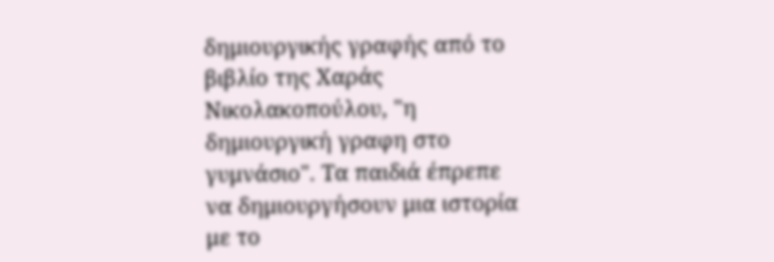δημιουργικής γραφής από το βιβλίο της Χαράς Νικολακοπούλου, "η δημιουργική γραφη στο γυμνάσιο". Τα παιδιά έπρεπε να δημιουργήσουν μια ιστορία με το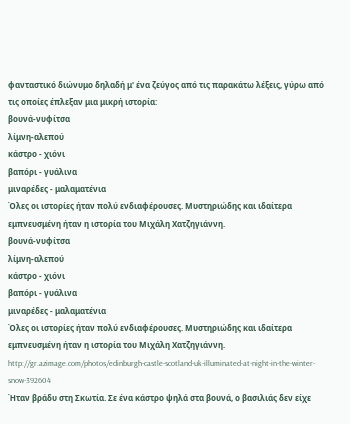φανταστικό διώνυμο δηλαδή μ' ένα ζεύγος από τις παρακάτω λέξεις, γύρω από τις οποίες έπλεξαν μια μικρή ιστορία:
βουνά-νυφίτσα
λίμνη-αλεπού
κάστρο - χιόνι
βαπόρι - γυάλινα
μιναρέδες - μαλαματένια
Όλες οι ιστορίες ήταν πολύ ενδιαφέρουσες. Μυστηριώδης και ιδαίτερα εμπνευσμένη ήταν η ιστορία του Μιχάλη Χατζηγιάννη.
βουνά-νυφίτσα
λίμνη-αλεπού
κάστρο - χιόνι
βαπόρι - γυάλινα
μιναρέδες - μαλαματένια
Όλες οι ιστορίες ήταν πολύ ενδιαφέρουσες. Μυστηριώδης και ιδαίτερα εμπνευσμένη ήταν η ιστορία του Μιχάλη Χατζηγιάννη.
http://gr.azimage.com/photos/edinburgh-castle-scotland-uk-illuminated-at-night-in-the-winter-snow-392604
Ήταν βράδυ στη Σκωτία. Σε ένα κάστρο ψηλά στα βουνά, ο βασιλιάς δεν είχε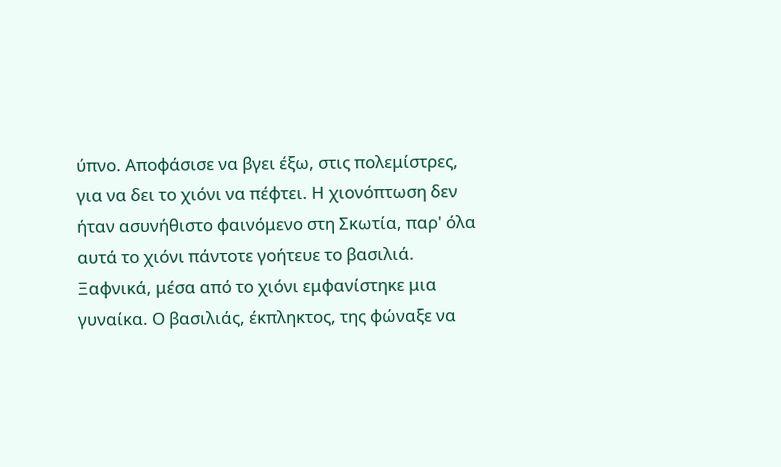ύπνο. Αποφάσισε να βγει έξω, στις πολεμίστρες, για να δει το χιόνι να πέφτει. Η χιονόπτωση δεν ήταν ασυνήθιστο φαινόμενο στη Σκωτία, παρ' όλα αυτά το χιόνι πάντοτε γοήτευε το βασιλιά.
Ξαφνικά, μέσα από το χιόνι εμφανίστηκε μια γυναίκα. Ο βασιλιάς, έκπληκτος, της φώναξε να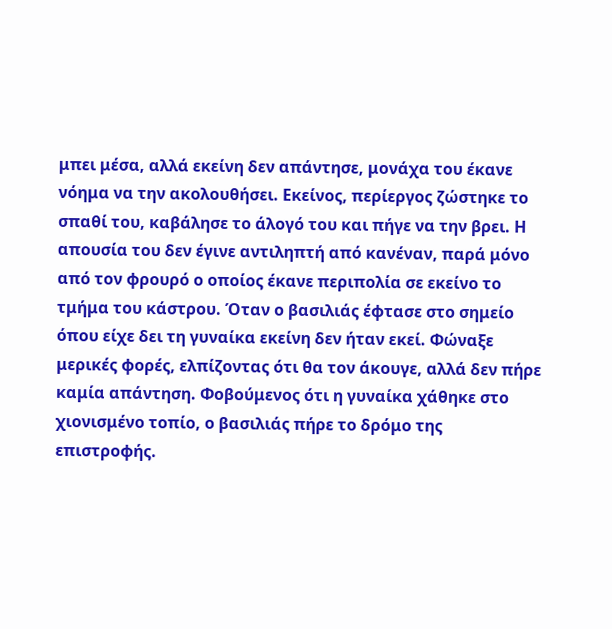μπει μέσα, αλλά εκείνη δεν απάντησε, μονάχα του έκανε νόημα να την ακολουθήσει. Εκείνος, περίεργος ζώστηκε το σπαθί του, καβάλησε το άλογό του και πήγε να την βρει. Η απουσία του δεν έγινε αντιληπτή από κανέναν, παρά μόνο από τον φρουρό ο οποίος έκανε περιπολία σε εκείνο το τμήμα του κάστρου. Όταν ο βασιλιάς έφτασε στο σημείο όπου είχε δει τη γυναίκα εκείνη δεν ήταν εκεί. Φώναξε μερικές φορές, ελπίζοντας ότι θα τον άκουγε, αλλά δεν πήρε καμία απάντηση. Φοβούμενος ότι η γυναίκα χάθηκε στο χιονισμένο τοπίο, ο βασιλιάς πήρε το δρόμο της επιστροφής.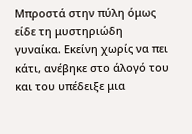Μπροστά στην πύλη όμως είδε τη μυστηριώδη γυναίκα. Εκείνη χωρίς να πει κάτι, ανέβηκε στο άλογό του και του υπέδειξε μια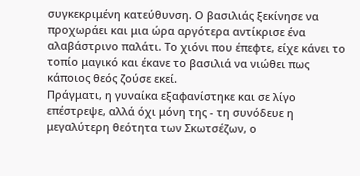συγκεκριμένη κατεύθυνση. Ο βασιλιάς ξεκίνησε να προχωράει και μια ώρα αργότερα αντίκρισε ένα αλαβάστρινο παλάτι. Το χιόνι που έπεφτε, είχε κάνει το τοπίο μαγικό και έκανε το βασιλιά να νιώθει πως κάποιος θεός ζούσε εκεί.
Πράγματι, η γυναίκα εξαφανίστηκε και σε λίγο επέστρεψε, αλλά όχι μόνη της - τη συνόδευε η μεγαλύτερη θεότητα των Σκωτσέζων, ο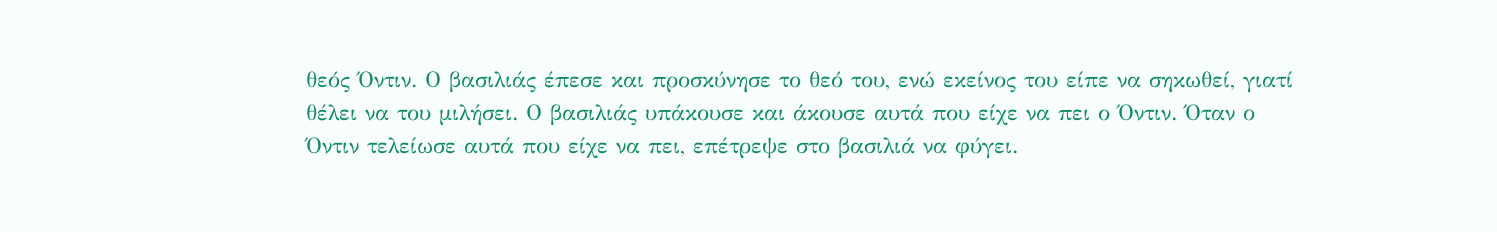θεός Όντιν. Ο βασιλιάς έπεσε και προσκύνησε το θεό του, ενώ εκείνος του είπε να σηκωθεί, γιατί θέλει να του μιλήσει. Ο βασιλιάς υπάκουσε και άκουσε αυτά που είχε να πει ο Όντιν. Όταν ο Όντιν τελείωσε αυτά που είχε να πει, επέτρεψε στο βασιλιά να φύγει.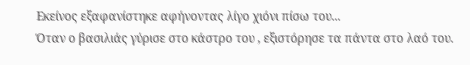Εκείνος εξαφανίστηκε αφήνοντας λίγο χιόνι πίσω του...
Όταν ο βασιλιάς γύρισε στο κάστρο του , εξιστόρησε τα πάντα στο λαό του.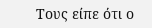Τους είπε ότι ο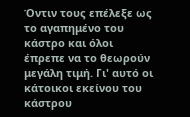Όντιν τους επέλεξε ως το αγαπημένο του κάστρο και όλοι έπρεπε να το θεωρούν μεγάλη τιμή. Γι' αυτό οι κάτοικοι εκείνου του κάστρου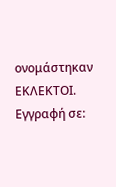ονομάστηκαν ΕΚΛΕΚΤΟΙ.
Εγγραφή σε: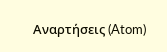Αναρτήσεις (Atom)